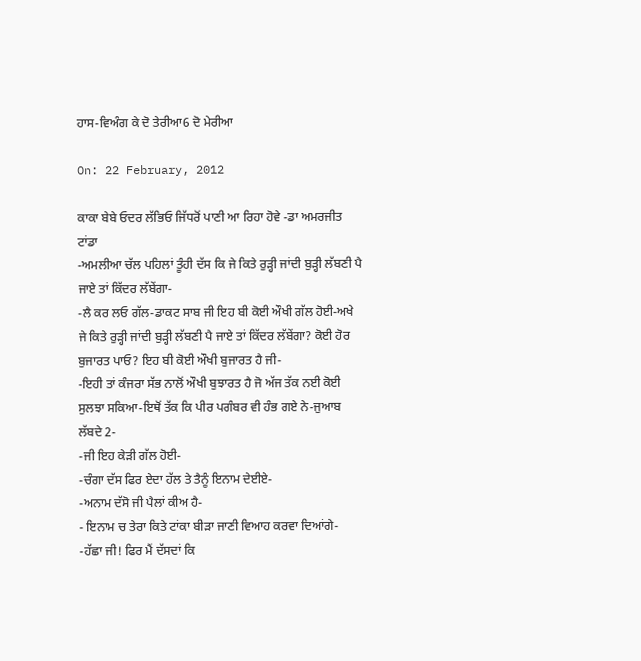ਹਾਸ-ਵਿਅੰਗ ਕੇ ਦੋ ਤੇਰੀਆ6 ਦੋ ਮੇਰੀਆ

On: 22 February, 2012

ਕਾਕਾ ਬੇਬੇ ਓਦਰ ਲੱਭਿਓ ਜਿੱਧਰੋਂ ਪਾਣੀ ਆ ਰਿਹਾ ਹੋਵੇ -ਡਾ ਅਮਰਜੀਤ ਟਾਂਡਾ
-ਅਮਲੀਆ ਚੱਲ ਪਹਿਲਾਂ ਤੂੰਹੀ ਦੱਸ ਕਿ ਜੇ ਕਿਤੇ ਰੁੜ੍ਹੀ ਜਾਂਦੀ ਬੁੜ੍ਹੀ ਲੱਬਣੀ ਪੈ ਜਾਏ ਤਾਂ ਕਿੱਦਰ ਲੱਬੇਂਗਾ-
-ਲੈ ਕਰ ਲਓ ਗੱਲ-ਡਾਕਟ ਸਾਬ ਜੀ ਇਹ ਬੀ ਕੋਈ ਔਖੀ ਗੱਲ ਹੋਈ-ਅਖੇ ਜੇ ਕਿਤੇ ਰੁੜ੍ਹੀ ਜਾਂਦੀ ਬੁੜ੍ਹੀ ਲੱਬਣੀ ਪੈ ਜਾਏ ਤਾਂ ਕਿੱਦਰ ਲੱਬੇਂਗਾ? ਕੋਈ ਹੋਰ ਬੁਜਾਰਤ ਪਾਓ? ਇਹ ਬੀ ਕੋਈ ਔਖੀ ਬੁਜਾਰਤ ਹੈ ਜੀ-
-ਇਹੀ ਤਾਂ ਕੰਜਰਾ ਸੱਭ ਨਾਲੋਂ ਔਖੀ ਬੁਝਾਰਤ ਹੈ ਜੋ ਅੱਜ ਤੱਕ ਨਈ ਕੋਈ ਸੁਲਝਾ ਸਕਿਆ-ਇਥੋਂ ਤੱਕ ਕਿ ਪੀਰ ਪਗੰਬਰ ਵੀ ਹੰਭ ਗਏ ਨੇ-ਜੁਆਬ ਲੱਬਦੇ 2-
-ਜੀ ਇਹ ਕੇੜੀ ਗੱਲ ਹੋਈ-
-ਚੰਗਾ ਦੱਸ ਫਿਰ ਏਦਾ ਹੱਲ ਤੇ ਤੈਨੂੰ ਇਨਾਮ ਦੇਈਏ-
-ਅਨਾਮ ਦੱਸੋ ਜੀ ਪੈਲਾਂ ਕੀਅ ਹੈ-
- ਇਨਾਮ ਚ ਤੇਰਾ ਕਿਤੇ ਟਾਂਕਾ ਬੀੜਾ ਜਾਣੀ ਵਿਆਹ ਕਰਵਾ ਦਿਆਂਗੇ-
-ਹੱਛਾ ਜੀ! ਫਿਰ ਮੈਂ ਦੱਸਦਾਂ ਕਿ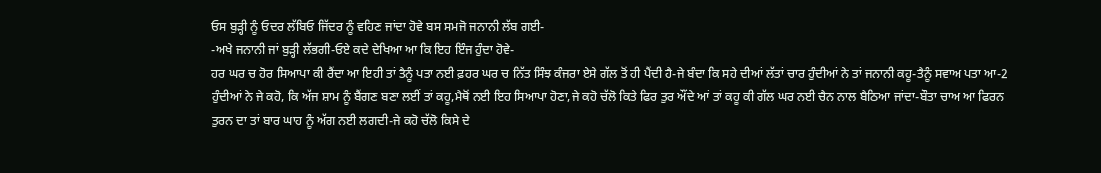ਓਸ ਬੁੜ੍ਹੀ ਨੂੰ ਓਦਰ ਲੱਬਿਓ ਜਿੱਦਰ ਨੂੰ ਵਹਿਣ ਜਾਂਦਾ ਹੋਵੇ ਬਸ ਸਮਜੋ ਜਨਾਨੀ ਲੱਬ ਗਈ-
-ਅਖੇ ਜਨਾਨੀ ਜਾਂ ਬੁੜ੍ਹੀ ਲੱਭਗੀ-ਓਏ ਕਦੇ ਦੇਖਿਆ ਆ ਕਿ ਇਹ ਇੰਜ ਹੁੰਦਾ ਹੋਵੇ-
ਹਰ ਘਰ ਚ ਹੋਰ ਸਿਆਪਾ ਕੀ ਰੈਂਦਾ ਆ ਇਹੀ ਤਾਂ ਤੈਨੂੰ ਪਤਾ ਨਈ ਫ਼ਹਰ ਘਰ ਚ ਨਿੱਤ ਸਿੰਝ ਕੰਜਰਾ ਏਸੇ ਗੱਲ ਤੋਂ ਹੀ ਪੈਂਦੀ ਹੈ-ਜੇ ਬੰਦਾ ਕਿ ਸਹੇ ਦੀਆਂ ਲੱਤਾਂ ਚਾਰ ਹੁੰਦੀਆਂ ਨੇ ਤਾਂ ਜਨਾਨੀ ਕਹੂ-ਤੈਨੂੰ ਸਵਾਅ ਪਤਾ ਆ-2 ਹੁੰਦੀਆਂ ਨੇ ਜੇ ਕਹੋ, ਕਿ ਅੱਜ ਸ਼ਾਮ ਨੂੰ ਬੈਂਗਣ ਬਣਾ ਲਈਂ ਤਾਂ ਕਹੂ,ਮੈਥੋਂ ਨਈ ਇਹ ਸਿਆਪਾ ਹੋਣਾ,ਜੇ ਕਹੋ ਚੱਲੋ ਕਿਤੇ ਫਿਰ ਤੁਰ ਔਂਦੇ ਆਂ ਤਾਂ ਕਹੂ ਕੀ ਗੱਲ ਘਰ ਨਈ ਚੈਨ ਨਾਲ ਬੈਠਿਆ ਜਾਂਦਾ-ਬੌਤਾ ਚਾਅ ਆ ਫਿਰਨ ਤੁਰਨ ਦਾ ਤਾਂ ਬਾਰ ਘਾਹ ਨੂੰ ਅੱਗ ਨਈ ਲਗਦੀ-ਜੇ ਕਹੋ ਚੱਲੋ ਕਿਸੇ ਦੇ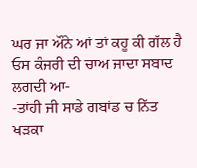ਘਰ ਜਾ ਔਨੇ ਆਂ ਤਾਂ ਕਹੂ ਕੀ ਗੱਲ ਹੈ ਓਸ ਕੰਜਰੀ ਦੀ ਚਾਅ ਜਾਦਾ ਸਬਾਦ ਲਗਦੀ ਆ-
-ਤਾਂਹੀ ਜੀ ਸਾਡੇ ਗਬਾਂਡ ਚ ਨਿੱਤ ਖੜਕਾ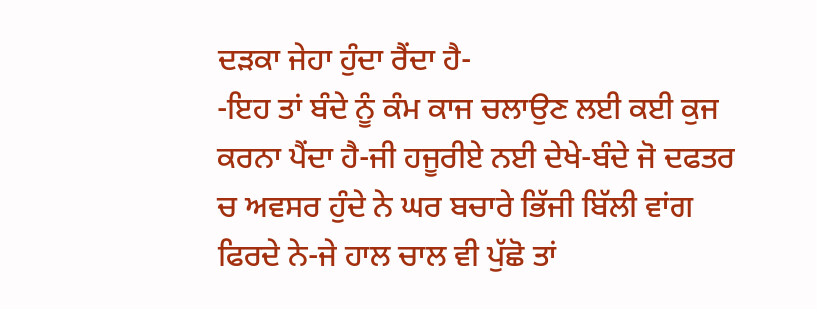ਦੜਕਾ ਜੇਹਾ ਹੁੰਦਾ ਰੈਂਦਾ ਹੈ-
-ਇਹ ਤਾਂ ਬੰਦੇ ਨੂੰ ਕੰਮ ਕਾਜ ਚਲਾਉਣ ਲਈ ਕਈ ਕੁਜ ਕਰਨਾ ਪੈਂਦਾ ਹੈ-ਜੀ ਹਜੂਰੀਏ ਨਈ ਦੇਖੇ-ਬੰਦੇ ਜੋ ਦਫਤਰ ਚ ਅਵਸਰ ਹੁੰਦੇ ਨੇ ਘਰ ਬਚਾਰੇ ਭਿੱਜੀ ਬਿੱਲੀ ਵਾਂਗ ਫਿਰਦੇ ਨੇ-ਜੇ ਹਾਲ ਚਾਲ ਵੀ ਪੁੱਛੋ ਤਾਂ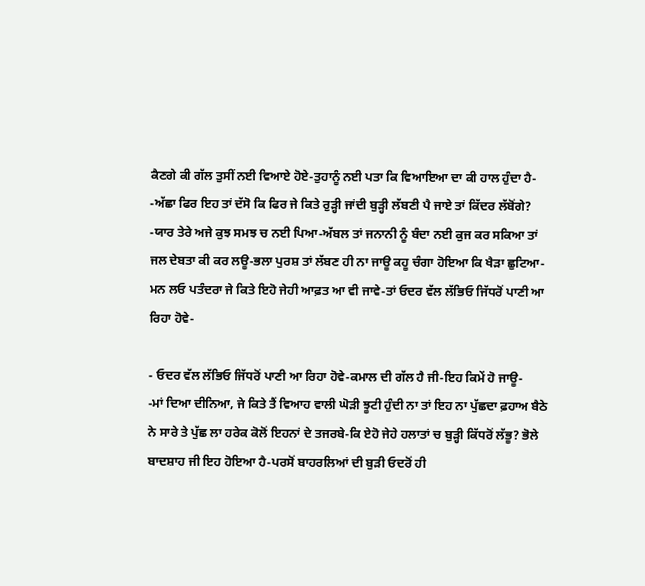ਕੈਣਗੇ ਕੀ ਗੱਲ ਤੁਸੀਂ ਨਈ ਵਿਆਏ ਹੋਏ-ਤੁਹਾਨੂੰ ਨਈ ਪਤਾ ਕਿ ਵਿਆਇਆ ਦਾ ਕੀ ਹਾਲ ਹੁੰਦਾ ਹੈ-
-ਅੱਛਾ ਫਿਰ ਇਹ ਤਾਂ ਦੱਸੋ ਕਿ ਫਿਰ ਜੇ ਕਿਤੇ ਰੁੜ੍ਹੀ ਜਾਂਦੀ ਬੁੜ੍ਹੀ ਲੱਬਣੀ ਪੈ ਜਾਏ ਤਾਂ ਕਿੱਦਰ ਲੱਬੋਂਗੇ?
-ਯਾਰ ਤੇਰੇ ਅਜੇ ਕੁਝ ਸਮਝ ਚ ਨਈ ਪਿਆ-ਅੱਬਲ ਤਾਂ ਜਨਾਨੀ ਨੂੰ ਬੰਦਾ ਨਈ ਕੁਜ ਕਰ ਸਕਿਆ ਤਾਂ ਜਲ ਦੇਬਤਾ ਕੀ ਕਰ ਲਊ-ਭਲਾ ਪੁਰਸ਼ ਤਾਂ ਲੱਬਣ ਹੀ ਨਾ ਜਾਊ ਕਹੂ ਚੰਗਾ ਹੋਇਆ ਕਿ ਖੈੜਾ ਛੁਟਿਆ-ਮਨ ਲਓ ਪਤੰਦਰਾ ਜੇ ਕਿਤੇ ਇਹੋ ਜੇਹੀ ਆਫ਼ਤ ਆ ਵੀ ਜਾਵੇ-ਤਾਂ ਓਦਰ ਵੱਲ ਲੱਭਿਓ ਜਿੱਧਰੋਂ ਪਾਣੀ ਆ ਰਿਹਾ ਹੋਵੇ-

- ਓਦਰ ਵੱਲ ਲੱਭਿਓ ਜਿੱਧਰੋਂ ਪਾਣੀ ਆ ਰਿਹਾ ਹੋਵੇ-ਕਮਾਲ ਦੀ ਗੱਲ ਹੈ ਜੀ-ਇਹ ਕਿਮੇਂ ਹੋ ਜਾਊ-
-ਮਾਂ ਦਿਆ ਦੀਨਿਆ, ਜੇ ਕਿਤੇ ਤੈਂ ਵਿਆਹ ਵਾਲੀ ਘੋੜੀ ਝੂਟੀ ਹੁੰਦੀ ਨਾ ਤਾਂ ਇਹ ਨਾ ਪੁੱਛਦਾ ਫ਼ਹਾਅ ਬੈਠੇ ਨੇ ਸਾਰੇ ਤੇ ਪੁੱਛ ਲਾ ਹਰੇਕ ਕੋਲੋਂ ਇਹਨਾਂ ਦੇ ਤਜਰਬੇ-ਕਿ ਏਹੋ ਜੇਹੇ ਹਲਾਤਾਂ ਚ ਬੁੜ੍ਹੀ ਕਿੱਧਰੋਂ ਲੱਭੂ? ਭੋਲੇ ਬਾਦਸ਼ਾਹ ਜੀ ਇਹ ਹੋਇਆ ਹੈ-ਪਰਸੋਂ ਬਾਹਰਲਿਆਂ ਦੀ ਬੁੜੀ ਓਦਰੋਂ ਹੀ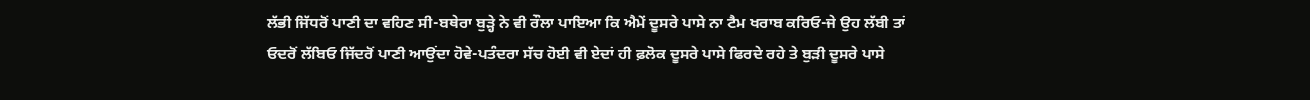ਲੱਭੀ ਜਿੱਧਰੋਂ ਪਾਣੀ ਦਾ ਵਹਿਣ ਸੀ-ਬਥੇਰਾ ਬੁੜ੍ਹੇ ਨੇ ਵੀ ਰੌਲਾ ਪਾਇਆ ਕਿ ਐਮੇਂ ਦੂਸਰੇ ਪਾਸੇ ਨਾ ਟੈਮ ਖਰਾਬ ਕਰਿਓ-ਜੇ ਉਹ ਲੱਬੀ ਤਾਂ ਓਦਰੋਂ ਲੱਬਿਓ ਜਿੱਦਰੋਂ ਪਾਣੀ ਆਉਂਦਾ ਹੋਵੇ-ਪਤੰਦਰਾ ਸੱਚ ਹੋਈ ਵੀ ਏਦਾਂ ਹੀ ਫ਼ਲੋਕ ਦੂਸਰੇ ਪਾਸੇ ਫਿਰਦੇ ਰਹੇ ਤੇ ਬੁੜੀ ਦੂਸਰੇ ਪਾਸੇ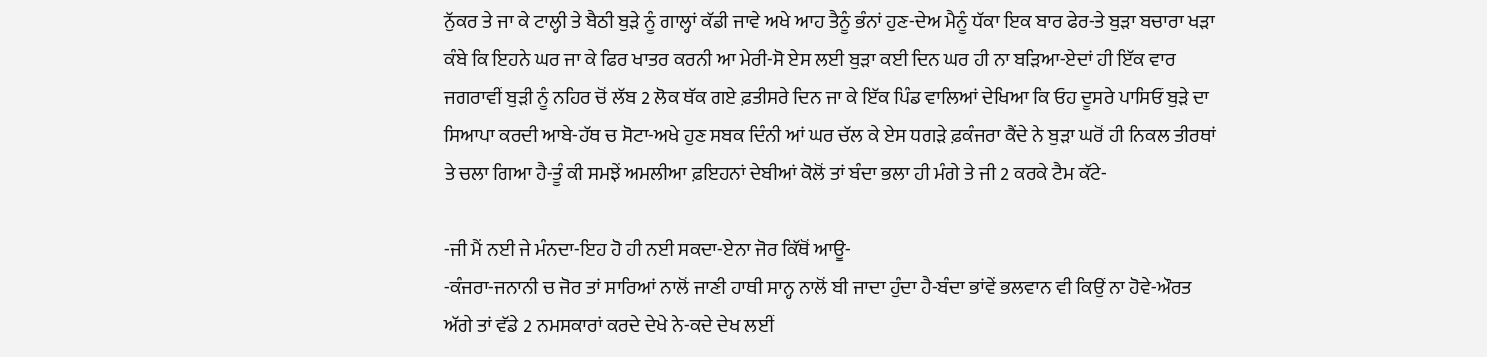ਨੁੱਕਰ ਤੇ ਜਾ ਕੇ ਟਾਲ੍ਹੀ ਤੇ ਬੈਠੀ ਬੁੜੇ ਨੂੰ ਗਾਲ੍ਹਾਂ ਕੱਡੀ ਜਾਵੇ ਅਖੇ ਆਹ ਤੈਨੂੰ ਭੰਨਾਂ ਹੁਣ-ਦੇਅ ਮੈਨੂੰ ਧੱਕਾ ਇਕ ਬਾਰ ਫੇਰ-ਤੇ ਬੁੜਾ ਬਚਾਰਾ ਖੜਾ ਕੰਬੇ ਕਿ ਇਹਨੇ ਘਰ ਜਾ ਕੇ ਫਿਰ ਖਾਤਰ ਕਰਨੀ ਆ ਮੇਰੀ-ਸੋ ਏਸ ਲਈ ਬੁੜਾ ਕਈ ਦਿਨ ਘਰ ਹੀ ਨਾ ਬੜਿਆ-ਏਦਾਂ ਹੀ ਇੱਕ ਵਾਰ ਜਗਰਾਵੀਂ ਬੁੜੀ ਨੂੰ ਨਹਿਰ ਚੋਂ ਲੱਬ 2 ਲੋਕ ਥੱਕ ਗਏ ਫ਼ਤੀਸਰੇ ਦਿਨ ਜਾ ਕੇ ਇੱਕ ਪਿੰਡ ਵਾਲਿਆਂ ਦੇਖਿਆ ਕਿ ਓਹ ਦੂਸਰੇ ਪਾਸਿਓਂ ਬੁੜੇ ਦਾ ਸਿਆਪਾ ਕਰਦੀ ਆਬੇ-ਹੱਥ ਚ ਸੋਟਾ-ਅਖੇ ਹੁਣ ਸਬਕ ਦਿੰਨੀ ਆਂ ਘਰ ਚੱਲ ਕੇ ਏਸ ਧਗੜੇ ਫ਼ਕੰਜਰਾ ਕੈਂਦੇ ਨੇ ਬੁੜਾ ਘਰੋਂ ਹੀ ਨਿਕਲ ਤੀਰਥਾਂ ਤੇ ਚਲਾ ਗਿਆ ਹੈ-ਤੂੰ ਕੀ ਸਮਝੇਂ ਅਮਲੀਆ ਫ਼ਇਹਨਾਂ ਦੇਬੀਆਂ ਕੋਲੋਂ ਤਾਂ ਬੰਦਾ ਭਲਾ ਹੀ ਮੰਗੇ ਤੇ ਜੀ 2 ਕਰਕੇ ਟੈਮ ਕੱਟੇ-

-ਜੀ ਮੈਂ ਨਈ ਜੇ ਮੰਨਦਾ-ਇਹ ਹੋ ਹੀ ਨਈ ਸਕਦਾ-ਏਨਾ ਜੋਰ ਕਿੱਥੋਂ ਆਊ-
-ਕੰਜਰਾ-ਜਨਾਨੀ ਚ ਜੋਰ ਤਾਂ ਸਾਰਿਆਂ ਨਾਲੋਂ ਜਾਣੀ ਹਾਥੀ ਸਾਨ੍ਹ ਨਾਲੋਂ ਬੀ ਜਾਦਾ ਹੁੰਦਾ ਹੈ-ਬੰਦਾ ਭਾਂਵੇਂ ਭਲਵਾਨ ਵੀ ਕਿਉਂ ਨਾ ਹੋਵੇ-ਔਰਤ ਅੱਗੇ ਤਾਂ ਵੱਡੇ 2 ਨਮਸਕਾਰਾਂ ਕਰਦੇ ਦੇਖੇ ਨੇ-ਕਦੇ ਦੇਖ ਲਈਂ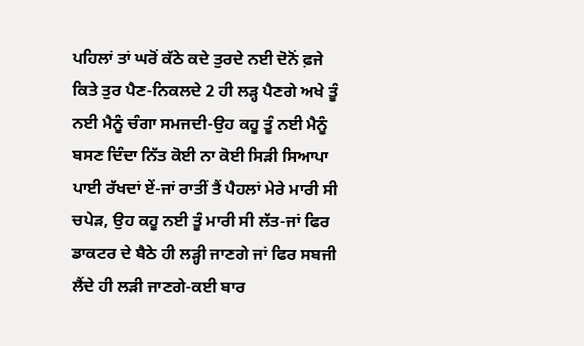ਪਹਿਲਾਂ ਤਾਂ ਘਰੋਂ ਕੱਠੇ ਕਦੇ ਤੁਰਦੇ ਨਈ ਦੋਨੋਂ ਫ਼ਜੇ ਕਿਤੇ ਤੁਰ ਪੈਣ-ਨਿਕਲਦੇ 2 ਹੀ ਲੜ੍ਹ ਪੈਣਗੇ ਅਖੇ ਤੂੰ ਨਈ ਮੈਨੂੰ ਚੰਗਾ ਸਮਜਦੀ-ਉਹ ਕਹੂ ਤੂੰ ਨਈ ਮੈਨੂੰ ਬਸਣ ਦਿੰਦਾ ਨਿੱਤ ਕੋਈ ਨਾ ਕੋਈ ਸਿੜੀ ਸਿਆਪਾ ਪਾਈ ਰੱਖਦਾਂ ਏਂ-ਜਾਂ ਰਾਤੀਂ ਤੈਂ ਪੈਹਲਾਂ ਮੇਰੇ ਮਾਰੀ ਸੀ ਚਪੇੜ, ਉਹ ਕਹੂ ਨਈ ਤੂੰ ਮਾਰੀ ਸੀ ਲੱਤ-ਜਾਂ ਫਿਰ ਡਾਕਟਰ ਦੇ ਬੈਠੇ ਹੀ ਲੜ੍ਹੀ ਜਾਣਗੇ ਜਾਂ ਫਿਰ ਸਬਜੀ ਲੈਂਦੇ ਹੀ ਲੜੀ ਜਾਣਗੇ-ਕਈ ਬਾਰ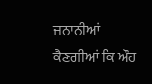ਜਨਾਨੀਆਂ ਕੈਣਗੀਆਂ ਕਿ ਔਹ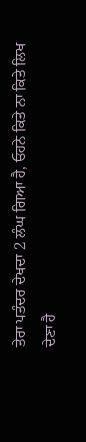ਤੇਰਾ ਪਤੰਦਰ ਦੇਖਦਾ 2 ਲੰਘ ਗਿਆ ਹੈ, ਓਹਨੇ ਕਿਤੇ ਨਾ ਕਿਤੇ ਲਿਖ ਦੇਣਾ ਹੈ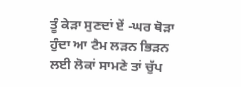ਤੂੰ ਕੇੜਾ ਸੁਣਦਾਂ ਏਂ -ਘਰ ਥੋੜਾ ਹੁੰਦਾ ਆ ਟੈਮ ਲੜਨ ਭਿੜਨ ਲਈ ਲੋਕਾਂ ਸਾਮਣੇ ਤਾਂ ਚੁੱਪ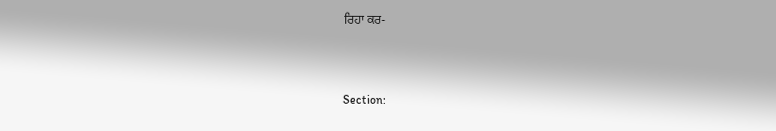ਰਿਹਾ ਕਰ-



Section: